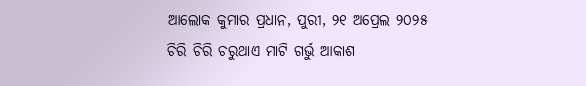ଆଲୋକ କୁମାର ପ୍ରଧାନ, ପୁରୀ, ୨୧ ଅପ୍ରେଲ ୨୦୨୫
ଚିରି ଚିରି ଚରୁଥାଏ ମାଟି ଗର୍ଭୁ ଆକାଶ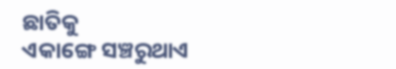ଛାତିକୁ
ଏକାଙ୍ଗେ ସଞ୍ଚରୁଥାଏ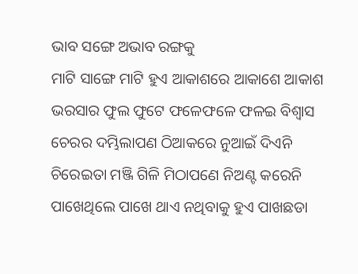ଭାବ ସଙ୍ଗେ ଅଭାବ ରଙ୍ଗକୁ
ମାଟି ସାଙ୍ଗେ ମାଟି ହୁଏ ଆକାଶରେ ଆକାଶେ ଆକାଶ
ଭରସାର ଫୁଲ ଫୁଟେ ଫଳେଫଳେ ଫଳଇ ବିଶ୍ୱାସ
ଚେରର ଦମ୍ଭିଲାପଣ ଠିଆକରେ ନୁଆଇଁ ଦିଏନି
ଚିରେଇତା ମଞ୍ଜି ଗିଳି ମିଠାପଣେ ନିଅଣ୍ଟ କରେନି
ପାଖେଥିଲେ ପାଖେ ଥାଏ ନଥିବାକୁ ହୁଏ ପାଖଛଡା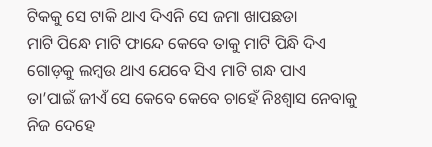ଟିକକୁ ସେ ଟାକି ଥାଏ ଦିଏନି ସେ ଜମା ଖାପଛଡା
ମାଟି ପିନ୍ଧେ ମାଟି ଫାନ୍ଦେ କେବେ ତାକୁ ମାଟି ପିନ୍ଧି ଦିଏ
ଗୋଡ଼କୁ ଲମ୍ବଉ ଥାଏ ଯେବେ ସିଏ ମାଟି ଗନ୍ଧ ପାଏ
ତା’ପାଇଁ ଜୀଏଁ ସେ କେବେ କେବେ ଚାହେଁ ନିଃଶ୍ବାସ ନେବାକୁ
ନିଜ ଦେହେ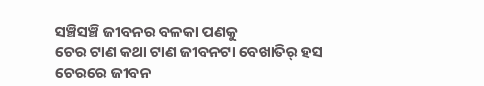ସଞ୍ଚିସଞ୍ଚି ଜୀବନର ବଳକା ପଣକୁ
ଚେର ଟାଣ କଥା ଟାଣ ଜୀବନଟା ବେଖାତିର୍ ହସ
ଚେରରେ ଜୀବନ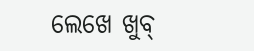ଲେଖେ ଖୁବ୍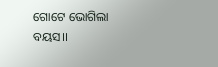ଗୋଟେ ଭୋଗିଲା ବୟସ।।